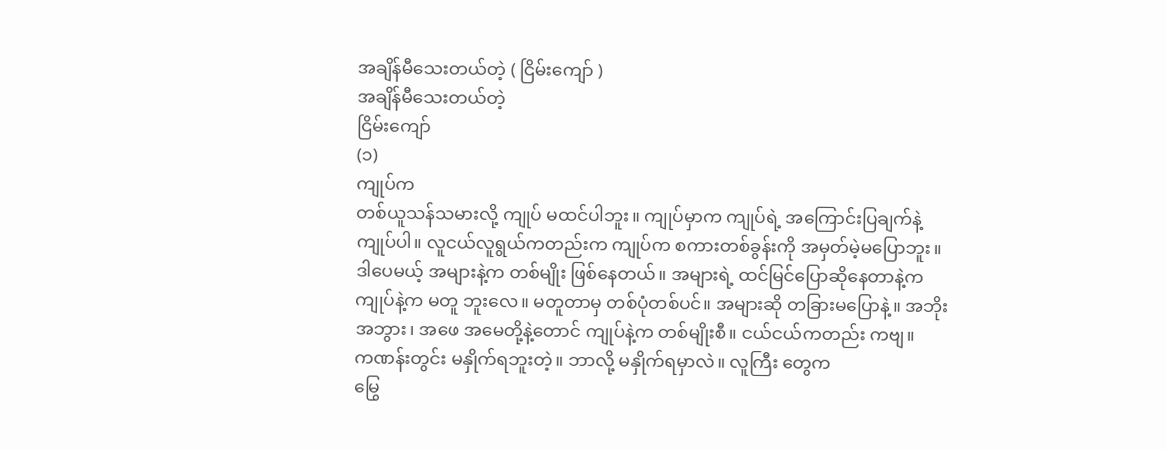အချိန်မီသေးတယ်တဲ့ ( ငြိမ်းကျော် )
အချိန်မီသေးတယ်တဲ့
ငြိမ်းကျော်
(၁)
ကျုပ်က
တစ်ယူသန်သမားလို့ ကျုပ် မထင်ပါဘူး။ ကျုပ်မှာက ကျုပ်ရဲ့ အကြောင်းပြချက်နဲ့
ကျုပ်ပါ။ လူငယ်လူရွယ်ကတည်းက ကျုပ်က စကားတစ်ခွန်းကို အမှတ်မဲ့မပြောဘူး။
ဒါပေမယ့် အများနဲ့က တစ်မျိုး ဖြစ်နေတယ်။ အများရဲ့ ထင်မြင်ပြောဆိုနေတာနဲ့က
ကျုပ်နဲ့က မတူ ဘူးလေ။ မတူတာမှ တစ်ပုံတစ်ပင်။ အများဆို တခြားမပြောနဲ့။ အဘိုး
အဘွား၊ အဖေ အမေတို့နဲ့တောင် ကျုပ်နဲ့က တစ်မျိုးစီ။ ငယ်ငယ်ကတည်း ကဗျ။
ကဏန်းတွင်း မနှိုက်ရဘူးတဲ့။ ဘာလို့ မနှိုက်ရမှာလဲ။ လူကြီး တွေက
မြွေ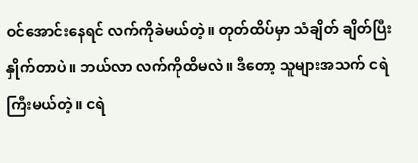ဝင်အောင်းနေရင် လက်ကိုခဲမယ်တဲ့။ တုတ်ထိပ်မှာ သံချိတ် ချိတ်ပြီး
နှိုက်တာပဲ။ ဘယ်လာ လက်ကိုထိမလဲ။ ဒီတော့ သူများအသက် ငရဲကြီးမယ်တဲ့။ ငရဲ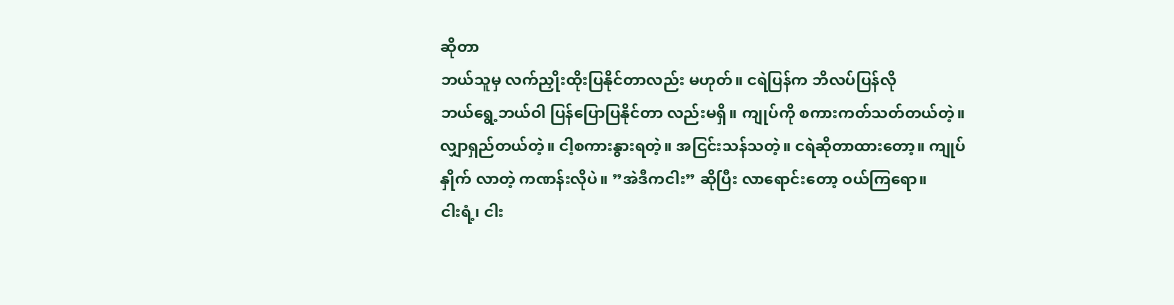ဆိုတာ
ဘယ်သူမှ လက်ညှိုးထိုးပြနိုင်တာလည်း မဟုတ်။ ငရဲပြန်က ဘိလပ်ပြန်လို
ဘယ်ရွေ့ဘယ်ဝါ ပြန်ပြောပြနိုင်တာ လည်းမရှိ။ ကျုပ်ကို စကားကတ်သတ်တယ်တဲ့။
လျှာရှည်တယ်တဲ့။ ငါ့စကားနွားရတဲ့။ အငြင်းသန်သတဲ့။ ငရဲဆိုတာထားတော့။ ကျုပ်
နှိုက် လာတဲ့ ကဏန်းလိုပဲ။ ”အဲဒီကငါး” ဆိုပြီး လာရောင်းတော့ ဝယ်ကြရော။
ငါးရံ့၊ ငါး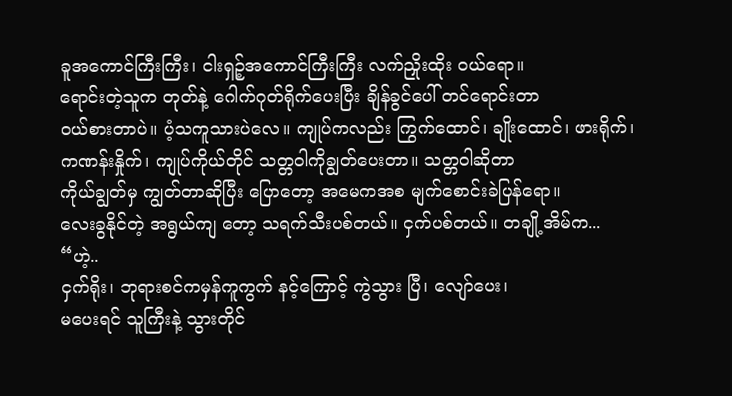ခူအကောင်ကြီးကြီး၊ ငါးရှဉ့်အကောင်ကြီးကြီး လက်ညှိုးထိုး ဝယ်ရော။
ရောင်းတဲ့သူက တုတ်နဲ့ ဂေါက်ဂုတ်ရိုက်ပေးပြီး ချိန်ခွင်ပေါ် တင်ရောင်းတာ
ဝယ်စားတာပဲ။ ပံ့သကူသားပဲလေ။ ကျုပ်ကလည်း ကြွက်ထောင်၊ ချိုးထောင်၊ ဖားရိုက်၊
ကဏန်းနှိုက်၊ ကျုပ်ကိုယ်တိုင် သတ္တဝါကိုချွတ်ပေးတာ။ သတ္တဝါဆိုတာ
ကိုယ်ချွတ်မှ ကျွတ်တာဆိုပြီး ပြောတော့ အမေကအစ မျက်စောင်းခဲပြန်ရော။
လေးခွနိုင်တဲ့ အရွယ်ကျ တော့ သရက်သီးပစ်တယ်။ ငှက်ပစ်တယ်။ တချို့အိမ်က...
“ဟဲ့..
ငှက်ရိုး၊ ဘုရားစင်ကမှန်ကူကွက် နင့်ကြောင့် ကွဲသွား ပြီ၊ လျော်ပေး၊
မပေးရင် သူကြီးနဲ့ သွားတိုင်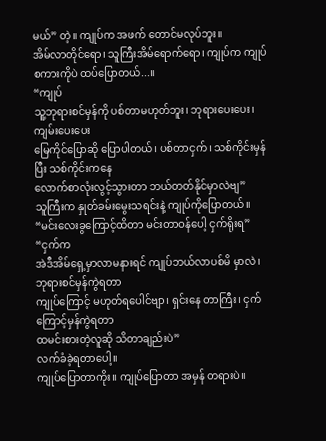မယ်” တဲ့။ ကျုပ်က အဖက် တောင်မလုပ်ဘူး။
အိမ်လာတိုင်ရော၊ သူကြီးအိမ်ရောက်ရော၊ ကျုပ်က ကျုပ်စကားကိုပဲ ထပ်ပြောတယ်...။
“ကျုပ်
သူ့ဘုရားစင်မှန်ကို ပစ်တာမဟုတ်ဘူး၊ ဘုရားပေးပေး၊ ကျမ်းပေးပေး
မြေကိုင်ပြောဆို ပြောပါတယ်၊ ပစ်တာငှက်၊ သစ်ကိုင်းမှန် ပြီး သစ်ကိုင်းကနေ
လောက်စာလုံးလွင့်သွားတာ ဘယ်တတ်နိုင်မှာလဲဗျ”
သူကြီးက နှုတ်ခမ်းမွေးသရင်းနဲ့ ကျုပ်ကိုပြောတယ်။
“မင်းလေးခွကြောင့်ထိတာ မင်းတာဝန်ပေါ့ ငှက်ရိုးရ”
“ငှက်က
အဲဒီအိမ်ရှေ့မှာလာမနားရင် ကျုပ်ဘယ်လာပစ်မိ မှာလဲ၊ ဘုရားစင်မှန်ကွဲရတာ
ကျုပ်ကြောင့် မဟုတ်ရပေါင်ဗျာ၊ ရှင်းနေ တာကြီး၊ ငှက်ကြောင့်မှန်ကွဲရတာ
ထမင်းစားတဲ့လူဆို သိတာချည်းပဲ”
လက်ခံခဲ့ရတာပေါ့။
ကျုပ်ပြောတာကိုး။ ကျုပ်ပြောတာ အမှန် တရားပဲ။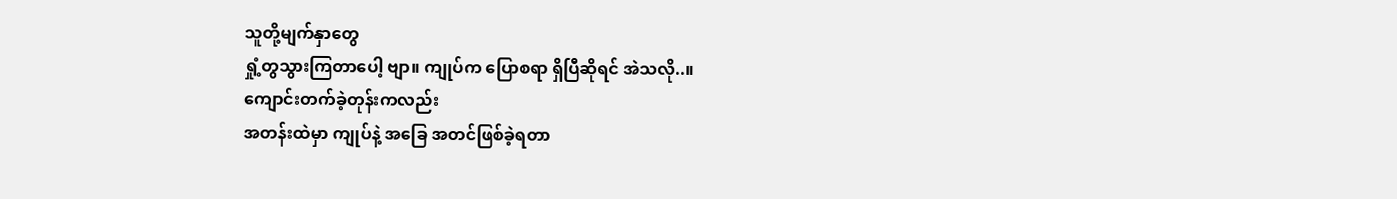သူတို့မျက်နှာတွေ
ရှုံ့တွသွားကြတာပေါ့ ဗျာ။ ကျုပ်က ပြောစရာ ရှိပြီဆိုရင် အဲသလို..။
ကျောင်းတက်ခဲ့တုန်းကလည်း
အတန်းထဲမှာ ကျုပ်နဲ့ အခြေ အတင်ဖြစ်ခဲ့ရတာ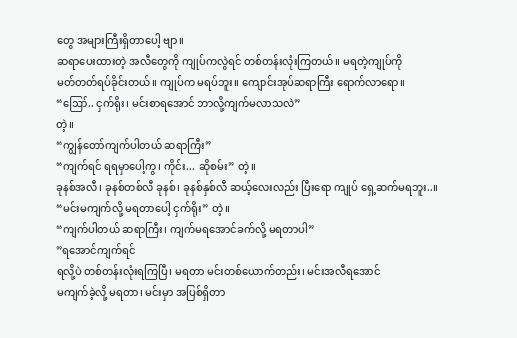တွေ အများကြီးရှိတာပေါ့ ဗျာ။
ဆရာပေးထားတဲ့ အလီတွေကို ကျုပ်ကလွဲရင် တစ်တန်းလုံးကြတယ်။ မရတဲ့ကျုပ်ကို
မတ်တတ်ရပ်ခိုင်းတယ်။ ကျုပ်က မရပ်ဘူး။ ကျောင်းအုပ်ဆရာကြီး ရောက်လာရော။
“ဪ.. ငှက်ရိုး၊ မင်းစာရအောင် ဘာလို့ကျက်မလာသလဲ”
တဲ့။
“ကျွန်တော်ကျက်ပါတယ် ဆရာကြီး”
“ကျက်ရင် ရရမှာပေါ့ကွ၊ ကိုင်း... ဆိုစမ်း” တဲ့။
ခုနစ်အလီ၊ ခုနစ်တစ်လီ ခုနစ်၊ ခုနစ်နှစ်လီ ဆယ့်လေးလည်း ပြီးရော ကျုပ် ရှေ့ဆက်မရဘူး..။
“မင်းမကျက်လို့ မရတာပေါ့ ငှက်ရိုး” တဲ့။
“ကျက်ပါတယ် ဆရာကြီး၊ ကျက်မရအောင်ခက်လို့ မရတာပါ”
”ရအောင်ကျက်ရင်
ရလို့ပဲ တစ်တန်းလုံးရကြပြီ၊ မရတာ မင်းတစ်ယောက်တည်း၊ မင်းအလီရအောင်
မကျက်ခဲ့လို့ မရတာ၊ မင်းမှာ အပြစ်ရှိတာ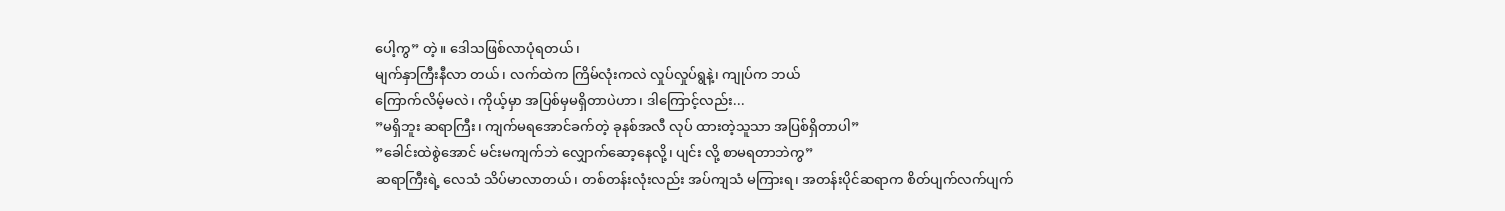ပေါ့ကွ” တဲ့။ ဒေါသဖြစ်လာပုံရတယ်၊
မျက်နှာကြီးနီလာ တယ်၊ လက်ထဲက ကြိမ်လုံးကလဲ လှုပ်လှုပ်ရွနဲ့၊ ကျုပ်က ဘယ်
ကြောက်လိမ့်မလဲ၊ ကိုယ့်မှာ အပြစ်မှမရှိတာပဲဟာ၊ ဒါကြောင့်လည်း...
”မရှိဘူး ဆရာကြီး၊ ကျက်မရအောင်ခက်တဲ့ ခုနစ်အလီ လုပ် ထားတဲ့သူသာ အပြစ်ရှိတာပါ”
”ခေါင်းထဲစွဲအောင် မင်းမကျက်ဘဲ လျှောက်ဆော့နေလို့၊ ပျင်း လို့ စာမရတာဘဲကွ”
ဆရာကြီးရဲ့ လေသံ သိပ်မာလာတယ်၊ တစ်တန်းလုံးလည်း အပ်ကျသံ မကြားရ၊ အတန်းပိုင်ဆရာက စိတ်ပျက်လက်ပျက်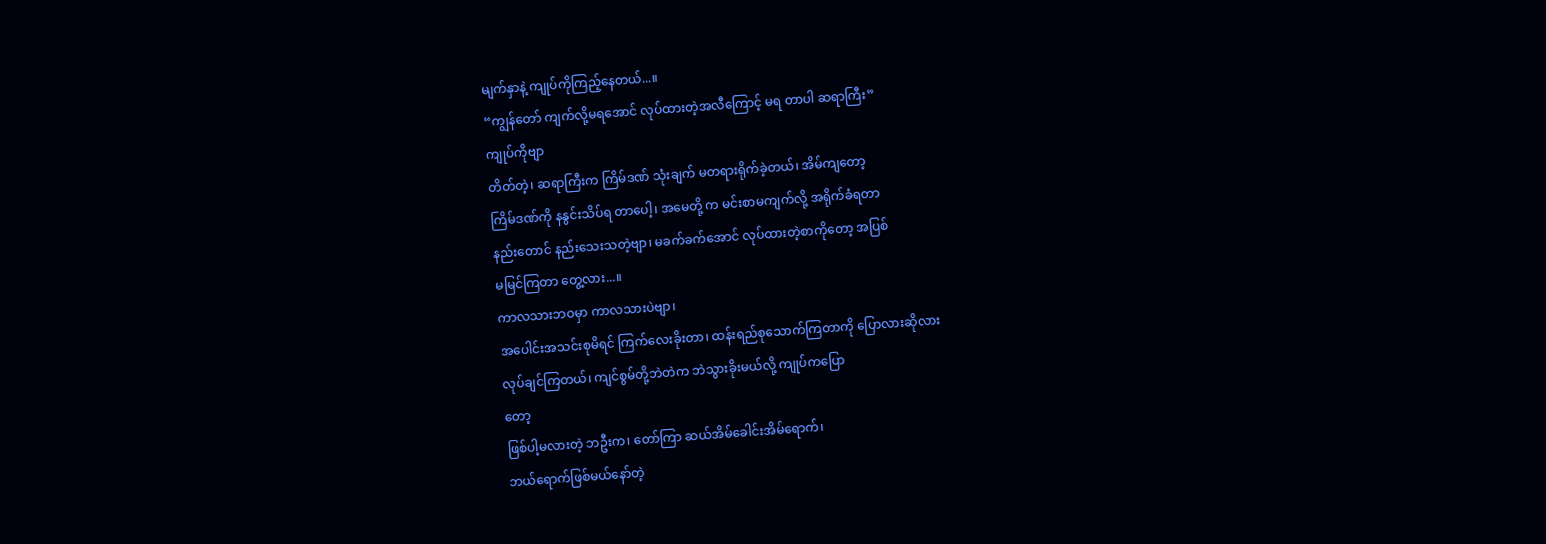မျက်နှာနဲ့ ကျုပ်ကိုကြည့်နေတယ်...။
“ကျွန်တော် ကျက်လို့မရအောင် လုပ်ထားတဲ့အလီကြောင့် မရ တာပါ ဆရာကြီး”
ကျုပ်ကိုဗျာ
တိတ်တဲ့၊ ဆရာကြီးက ကြိမ်ဒဏ် သုံးချက် မတရားရိုက်ခဲ့တယ်၊ အိမ်ကျတော့
ကြိမ်ဒဏ်ကို နနွင်းသိပ်ရ တာပေါ့၊ အမေတို့ က မင်းစာမကျက်လို့ အရိုက်ခံရတာ
နည်းတောင် နည်းသေးသတဲ့ဗျာ၊ မခက်ခက်အောင် လုပ်ထားတဲ့စာကိုတော့ အပြစ်
မမြင်ကြတာ တွေ့လား...။
ကာလသားဘဝမှာ ကာလသားပဲဗျာ၊
အပေါင်းအသင်းစုမိရင် ကြက်လေးခိုးတာ၊ ထန်းရည်စုသောက်ကြတာကို ပြောလားဆိုလား
လုပ်ချင်ကြတယ်၊ ကျင်စွမ်တို့ဘဲတဲက ဘဲသွားခိုးမယ်လို့ ကျုပ်ကပြော
တော့
ဖြစ်ပါ့မလားတဲ့ ဘဦးက၊ တော်ကြာ ဆယ်အိမ်ခေါင်းအိမ်ရောက်၊
ဘယ်ရောက်ဖြစ်မယ်နော်တဲ့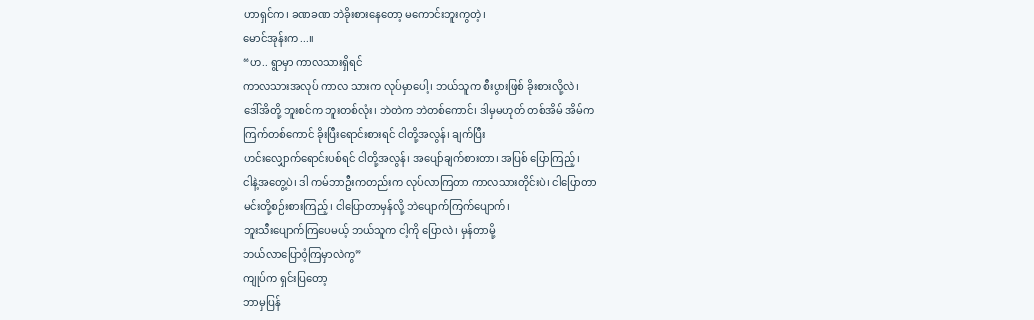ဟာရှင်က၊ ခဏခဏ ဘဲခိုးစားနေတော့ မကောင်းဘူးကွတဲ့၊
မောင်အုန်းက...။
“ဟ.. ရွာမှာ ကာလသားရှိရင်
ကာလသားအလုပ် ကာလ သားက လုပ်မှာပေါ့၊ ဘယ်သူက စီးပွားဖြစ် ခိုးစားလို့လဲ၊
ဒေါ်အိတို့ ဘူးစင်က ဘူးတစ်လုံး၊ ဘဲတဲက ဘဲတစ်ကောင်၊ ဒါမှမဟုတ် တစ်အိမ် အိမ်က
ကြက်တစ်ကောင် ခိုးပြီးရောင်းစားရင် ငါတို့အလွန်၊ ချက်ပြီး
ဟင်းလျှောက်ရောင်းပစ်ရင် ငါတို့အလွန်၊ အပျော်ချက်စားတာ၊ အပြစ် ပြောကြည့်၊
ငါနဲ့အတွေ့ပဲ၊ ဒါ ကမ်ဘာဦးကတည်းက လုပ်လာကြတာ ကာလသားတိုင်းပဲ၊ ငါပြောတာ
မင်းတို့စဉ်းစားကြည့်၊ ငါပြောတာမှန်လို့ ဘဲပျောက်ကြက်ပျောက်၊
ဘူးသီးပျောက်ကြပေမယ့် ဘယ်သူက ငါ့ကို ပြောလဲ၊ မှန်တာမို့
ဘယ်လာပြောဝံ့ကြမှာလဲကွ”
ကျုပ်က ရှင်းပြတော့
ဘာမှပြန်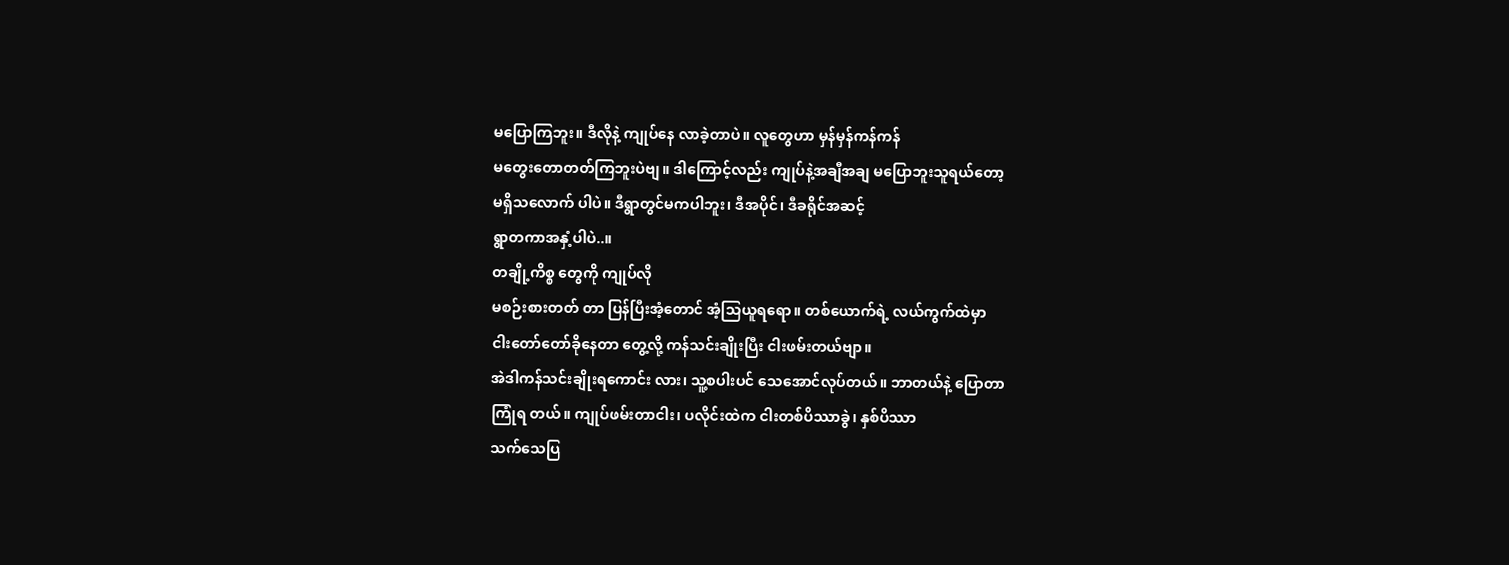မပြောကြဘူး။ ဒီလိုနဲ့ ကျုပ်နေ လာခဲ့တာပဲ။ လူတွေဟာ မှန်မှန်ကန်ကန်
မတွေးတောတတ်ကြဘူးပဲဗျ။ ဒါကြောင့်လည်း ကျုပ်နဲ့အချီအချ မပြောဘူးသူရယ်တော့
မရှိသလောက် ပါပဲ။ ဒီရွာတွင်မကပါဘူး၊ ဒီအပိုင်၊ ဒီခရိုင်အဆင့်
ရွာတကာအနှံ့ပါပဲ..။
တချို့ကိစ္စ တွေကို ကျုပ်လို
မစဉ်းစားတတ် တာ ပြန်ပြီးအံ့တောင် အံ့သြယူရရော။ တစ်ယောက်ရဲ့ လယ်ကွက်ထဲမှာ
ငါးတော်တော်ခိုနေတာ တွေ့လို့ ကန်သင်းချိုးပြီး ငါးဖမ်းတယ်ဗျာ။
အဲဒါကန်သင်းချိုးရကောင်း လား၊ သူ့စပါးပင် သေအောင်လုပ်တယ်။ ဘာတယ်နဲ့ ပြောတာ
ကြုံရ တယ်။ ကျုပ်ဖမ်းတာငါး၊ ပလိုင်းထဲက ငါးတစ်ပိဿာခွဲ၊ နှစ်ပိဿာ
သက်သေပြ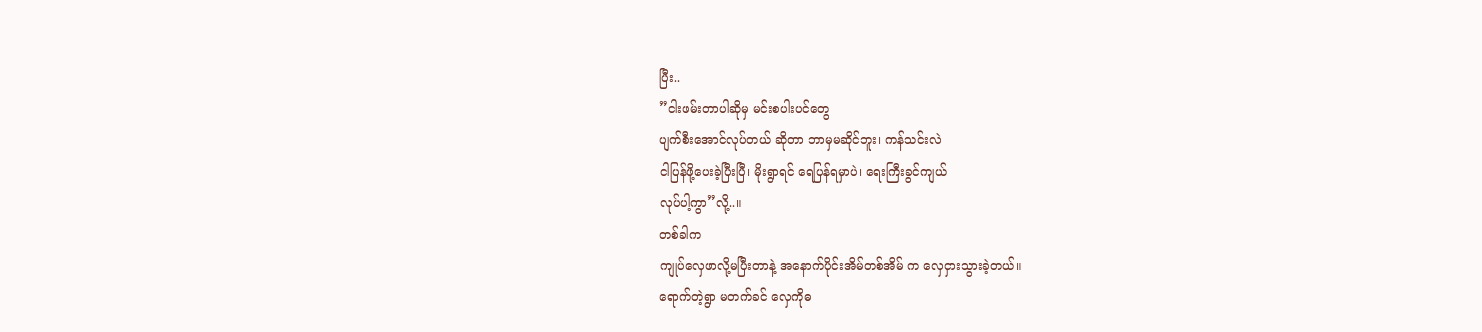ပြီး..
”ငါးဖမ်းတာပါဆိုမှ မင်းစပါးပင်တွေ
ပျက်စီးအောင်လုပ်တယ် ဆိုတာ ဘာမှမဆိုင်ဘူး၊ ကန်သင်းလဲ
ငါပြန်ဖို့ပေးခဲ့ပြီးပြီ၊ မိုးရွာရင် ရေပြန်ရမှာပဲ၊ ရေးကြီးခွင်ကျယ်
လုပ်ပါ့ကွာ”လို့..။
တစ်ခါက
ကျုပ်လှေဖာလို့မပြီးတာနဲ့ အနောက်ပိုင်းအိမ်တစ်အိမ် က လှေငှားသွားခဲ့တယ်။
ရောက်တဲ့ရွာ မတက်ခင် လှေကိုဓ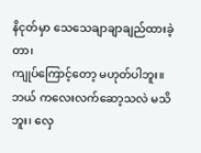နိငုတ်မှာ သေသေချာချာချည်ထားခဲ့တာ၊
ကျုပ်ကြောင့်တော့ မဟုတ်ပါဘူး။ ဘယ် ကလေးလက်ဆော့သလဲ မသိဘူး၊ လှေ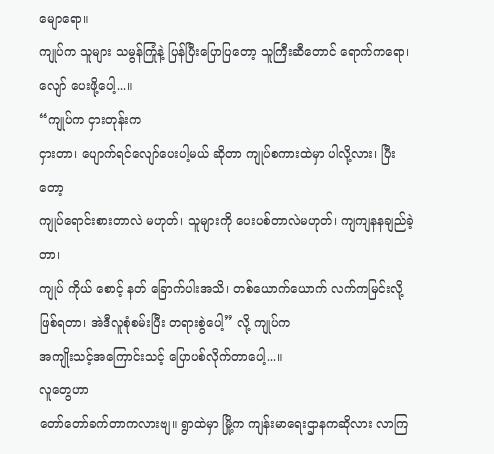မျောရော။
ကျုပ်က သူများ သမွန်ကြုံနဲ့ ပြန်ပြီးပြောပြတော့ သူကြီးဆီတောင် ရောက်ကရော၊
လျော် ပေးဖို့ပေါ့...။
“ကျုပ်က ငှားတုန်းက
ငှားတာ၊ ပျောက်ရင်လျော်ပေးပါ့မယ် ဆိုတာ ကျုပ်စကားထဲမှာ ပါလို့လား၊ ပြီးတော့
ကျုပ်ရောင်းစားတာလဲ မဟုတ်၊ သူများကို ပေးပစ်တာလဲမဟုတ်၊ ကျကျနနချည်ခဲ့တာ၊
ကျုပ် ကိုယ် စောင့် နတ် ခြောက်ပါးအသိ၊ တစ်ယောက်ယောက် လက်ကမြင်းလို့
ဖြစ်ရတာ၊ အဲဒီလူစုံစမ်းပြီး တရားစွဲပေါ့” လို့ ကျုပ်က
အကျိုးသင့်အကြောင်းသင့် ပြောပစ်လိုက်တာပေါ့...။
လူတွေဟာ
တော်တော်ခက်တာကလားဗျ။ ရွာထဲမှာ မြို့က ကျန်းမာရေးဌာနကဆိုလား လာကြ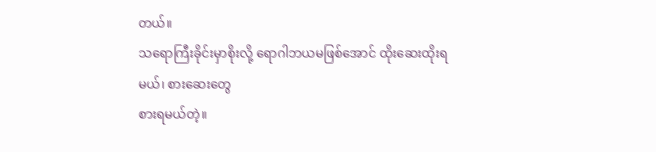တယ်။
သရောကြီးခိုင်းမှာစိုးလို့ ရောဂါဘယမဖြစ်အောင် ထိုးဆေးထိုးရမယ်၊ စားဆေးတွေ
စားရမယ်တဲ့။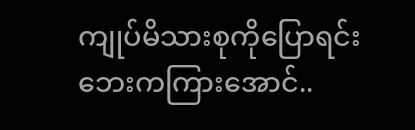ကျုပ်မိသားစုကိုပြောရင်း ဘေးကကြားအောင်..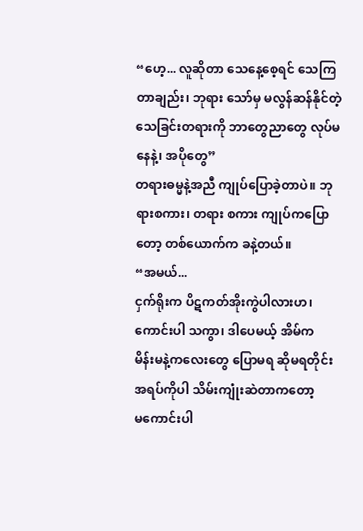“ဟေ့... လူဆိုတာ သေနေ့စေ့ရင် သေကြတာချည်း၊ ဘုရား သော်မှ မလွန်ဆန်နိုင်တဲ့ သေခြင်းတရားကို ဘာတွေညာတွေ လုပ်မနေနဲ့၊ အပိုတွေ”
တရားဓမ္မနဲ့အညီ ကျုပ်ပြောခဲ့တာပဲ။ ဘုရားစကား၊ တရား စကား ကျုပ်ကပြောတော့ တစ်ယောက်က ခနဲ့တယ်။
“အမယ်...
ငှက်ရိုးက ပိဋကတ်အိုးကွဲပါလားဟ၊ ကောင်းပါ သကွာ၊ ဒါပေမယ့် အိမ်က
မိန်းမနဲ့ကလေးတွေ ပြောမရ ဆိုမရတိုင်း အရပ်ကိုပါ သိမ်းကျုံးဆဲတာကတော့
မကောင်းပါ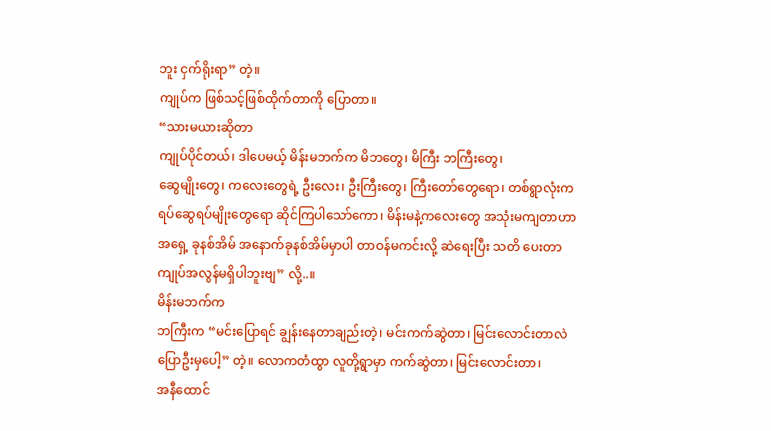ဘူး ငှက်ရိုးရာ” တဲ့။
ကျုပ်က ဖြစ်သင့်ဖြစ်ထိုက်တာကို ပြောတာ။
“သားမယားဆိုတာ
ကျုပ်ပိုင်တယ်၊ ဒါပေမယ့် မိန်းမဘက်က မိဘတွေ၊ မိကြီး ဘကြီးတွေ၊
ဆွေမျိုးတွေ၊ ကလေးတွေရဲ့ ဦးလေး၊ ဦးကြီးတွေ၊ ကြီးတော်တွေရော၊ တစ်ရွာလုံးက
ရပ်ဆွေရပ်မျိုးတွေရော ဆိုင်ကြပါသော်ကော၊ မိန်းမနဲ့ကလေးတွေ အသုံးမကျတာဟာ
အရှေ့ ခုနစ်အိမ် အနောက်ခုနစ်အိမ်မှာပါ တာဝန်မကင်းလို့ ဆဲရေးပြီး သတိ ပေးတာ
ကျုပ်အလွန်မရှိပါဘူးဗျ” လို့..။
မိန်းမဘက်က
ဘကြီးက “မင်းပြောရင် ချွန်းနေတာချည်းတဲ့၊ မင်းကက်ဆွဲတာ၊ မြင်းလောင်းတာလဲ
ပြောဦးမှပေါ့” တဲ့။ လောကတံထွာ လူတို့ရွာမှာ ကက်ဆွဲတာ၊ မြင်းလောင်းတာ၊
အနီထောင်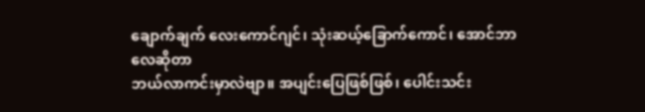ချောက်ချက် လေးကောင်ဂျင်၊ သုံးဆယ့်ခြောက်ကောင်၊ အောင်ဘာလေဆိုတာ
ဘယ်လာကင်းမှာလဲဗျာ။ အပျင်းပြေဖြစ်ဖြစ်၊ ပေါင်းသင်း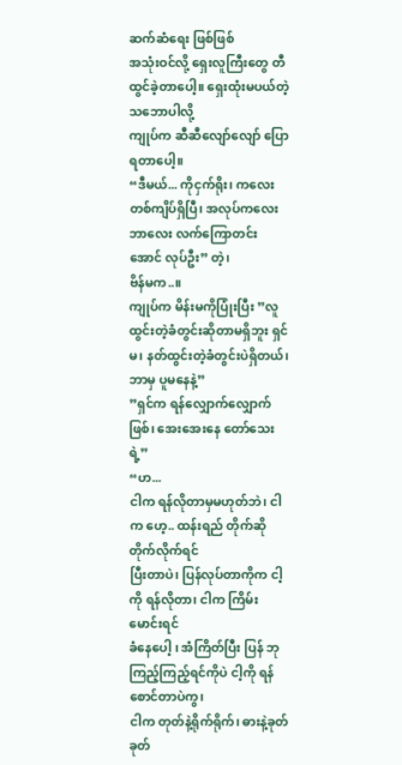ဆက်ဆံရေး ဖြစ်ဖြစ်
အသုံးဝင်လို့ ရှေးလူကြီးတွေ တီထွင်ခဲ့တာပေါ့။ ရှေးထုံးမပယ်တဲ့ သဘောပါလို့
ကျုပ်က ဆီဆီလျော်လျော် ပြောရတာပေါ့။
“ဒီမယ်... ကိုငှက်ရိုး၊ ကလေးတစ်ကျိပ်ရှိပြီ၊ အလုပ်ကလေး ဘာလေး လက်ကြောတင်းအောင် လုပ်ဦး” တဲ့၊
ဗိန်မက..။
ကျုပ်က မိန်းမကိုပြုံးပြီး ”လူထွင်းတဲ့ခံတွင်းဆိုတာမရှိဘူး ရှင်မ၊ နတ်ထွင်းတဲ့ခံတွင်းပဲရှိတယ်၊ ဘာမှ ပူမနေနဲ့”
”ရှင်က ရန်လျှောက်လျှောက်ဖြစ်၊ အေးအေးနေ တော်သေးရဲ့”
“ဟ...
ငါက ရန်လိုတာမှမဟုတ်ဘဲ၊ ငါက ဟေ့.. ထန်းရည် တိုက်ဆို တိုက်လိုက်ရင်
ပြီးတာပဲ၊ ပြန်လုပ်တာကိုက ငါ့ကို ရန်လိုတာ၊ ငါက ကြိမ်းမောင်းရင်
ခံနေပေါ့ ၊ အံကြိတ်ပြီး ပြန် ဘုကြည့်ကြည့်ရင်ကိုပဲ ငါ့ကို ရန်စောင်တာပဲကွ၊
ငါက တုတ်နဲ့ရိုက်ရိုက်၊ ဓားနဲ့ခုတ်ခုတ်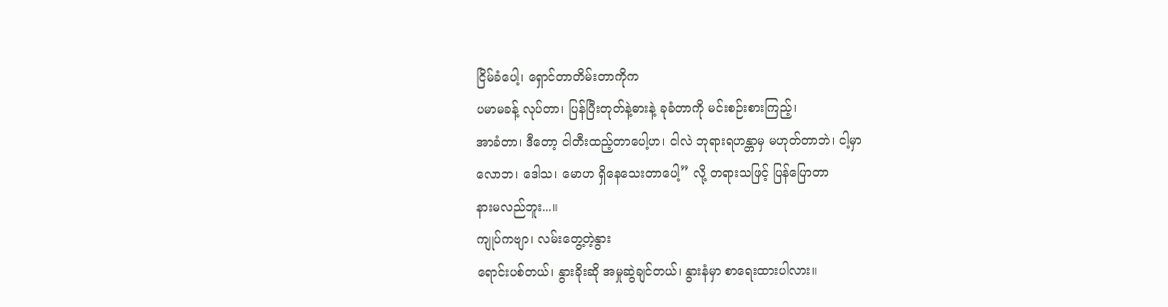ငြိမ်ခံပေါ့၊ ရှောင်တာတိမ်းတာကိုက
ပမာမခန့် လုပ်တာ၊ ပြန်ပြီးတုတ်နဲ့ဓားနဲ့ ခုခံတာကို မင်းစဉ်းစားကြည့်၊
အာခံတာ၊ ဒီတော့ ငါတီးထည့်တာပေါ့ဟ၊ ငါလဲ ဘုရားရဟန္တာမှ မဟုတ်တာဘဲ၊ ငါ့မှာ
လောဘ၊ ဒေါသ၊ မောဟ ရှိနေသေးတာပေါ့” လို့ တရားသဖြင့် ပြန်ပြောတာ
နားမလည်ဘူး...။
ကျုပ်ကဗျာ၊ လမ်းတွေ့တဲ့နွား
ရောင်းပစ်တယ်၊ နွားခိုးဆို အမှုဆွဲချင်တယ်၊ နွားနံမှာ စာရေးထားပါလား။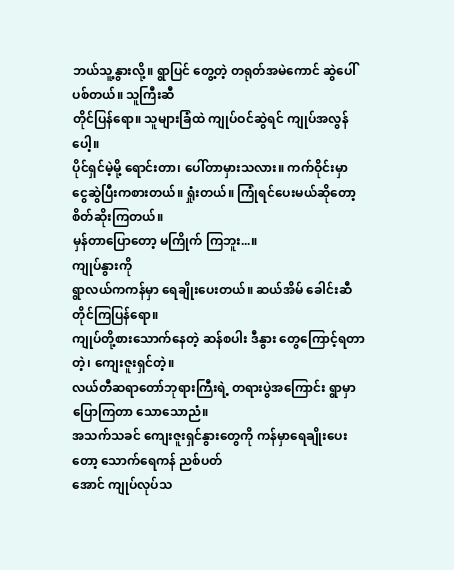ဘယ်သူ့နွားလို့။ ရွာပြင် တွေ့တဲ့ တရုတ်အမဲကောင် ဆွဲပေါ်ပစ်တယ်။ သူကြီးဆီ
တိုင်ပြန်ရော။ သူများခြံထဲ ကျုပ်ဝင်ဆွဲရင် ကျုပ်အလွန်ပေါ့။
ပိုင်ရှင်မဲ့မို့ ရောင်းတာ၊ ပေါ်တာမှားသလား။ ကက်ဝိုင်းမှာ
ငွေဆွဲပြီးကစားတယ်။ ရှုံးတယ်။ ကြုံရင်ပေးမယ်ဆိုတော့ စိတ်ဆိုးကြတယ်။
မှန်တာပြောတော့ မကြိုက် ကြဘူး...။
ကျုပ်နွားကို
ရွာလယ်ကကန်မှာ ရေချိုးပေးတယ်။ ဆယ်အိမ် ခေါင်းဆီ တိုင်ကြပြန်ရော။
ကျုပ်တို့စားသောက်နေတဲ့ ဆန်စပါး ဒီနွား တွေကြောင့်ရတာတဲ့၊ ကျေးဇူးရှင်တဲ့။
လယ်တီဆရာတော်ဘုရားကြီးရဲ့ တရားပွဲအကြောင်း ရွာမှာပြောကြတာ သောသောညံ။
အသက်သခင် ကျေးဇူးရှင်နွားတွေကို ကန်မှာရေချိုးပေးတော့ သောက်ရေကန် ညစ်ပတ်
အောင် ကျုပ်လုပ်သ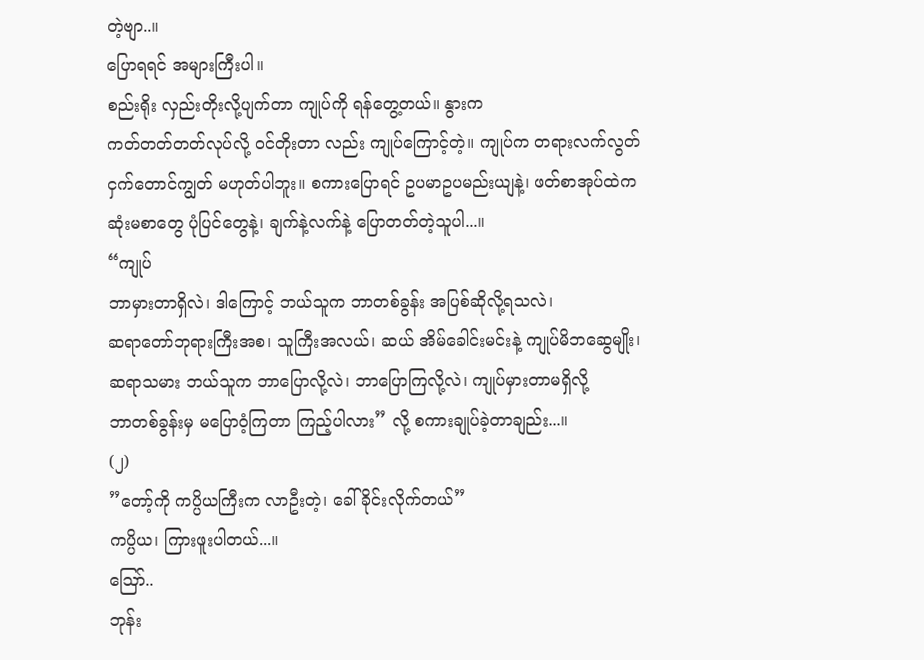တဲ့ဗျာ..။
ပြောရရင် အများကြီးပါ။
စည်းရိုး လှည်းတိုးလို့ပျက်တာ ကျုပ်ကို ရန်တွေ့တယ်။ နွားက
ကတ်တတ်တတ်လုပ်လို့ ဝင်တိုးတာ လည်း ကျုပ်ကြောင့်တဲ့။ ကျုပ်က တရားလက်လွတ်
ငှက်တောင်ကျွတ် မဟုတ်ပါဘူး။ စကားပြောရင် ဥပမာဥပမည်းယျနဲ့၊ ဖတ်စာအုပ်ထဲက
ဆုံးမစာတွေ ပုံပြင်တွေနဲ့၊ ချက်နဲ့လက်နဲ့ ပြောတတ်တဲ့သူပါ...။
“ကျုပ်
ဘာမှားတာရှိလဲ၊ ဒါကြောင့် ဘယ်သူက ဘာတစ်ခွန်း အပြစ်ဆိုလို့ရသလဲ၊
ဆရာတော်ဘုရားကြီးအစ၊ သူကြီးအလယ်၊ ဆယ် အိမ်ခေါင်းမင်းနဲ့ ကျုပ်မိဘဆွေမျိုး၊
ဆရာသမား ဘယ်သူက ဘာပြောလို့လဲ၊ ဘာပြောကြလို့လဲ၊ ကျုပ်မှားတာမရှိလို့
ဘာတစ်ခွန်းမှ မပြောဝံ့ကြတာ ကြည့်ပါလား” လို့ စကားချုပ်ခဲ့တာချည်း...။
(၂)
”တော့်ကို ကပ္ပိယကြီးက လာဦးတဲ့၊ ခေါ်ခိုင်းလိုက်တယ်”
ကပ္ပိယ၊ ကြားဖူးပါတယ်...။
ဪ..
ဘုန်း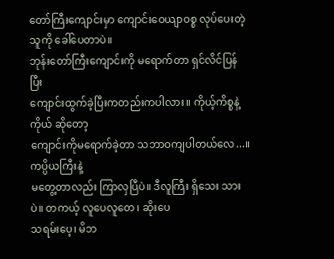တော်ကြီးကျောင်းမှာ ကျောင်းဝေယျာဝစ္စ လုပ်ပေးတဲ့သူကို ခေါ်ပေတာပဲ။
ဘုန်းတော်ကြီးကျောင်းကို မရောက်တာ ရှင်လိင်ပြန်ပြီး
ကျောင်းထွက်ခဲ့ပြီးကတည်းကပါလား။ ကိုယ့်ကိစ္စနဲ့ကိုယ် ဆိုတော့
ကျောင်းကိုမရောက်ခဲ့တာ သဘာဝကျပါတယ်လေ...။
ကပ္ပိယကြီးနဲ့
မတွေ့တာလည်း ကြာလှပြီပဲ။ ဒီလူကြီး ရှိသေး သားပဲ။ တကယ့် လူပေလူတေ၊ ဆိုးပေ
သရမ်းပေ့၊ မိဘ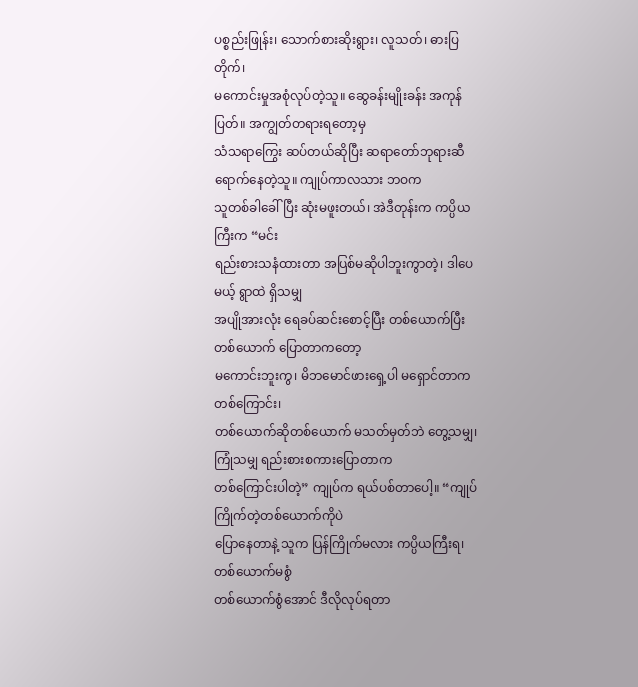ပစ္စည်းဖြုန်း၊ သောက်စားဆိုးရွား၊ လူသတ်၊ ဓားပြတိုက်၊
မကောင်းမှုအစုံလုပ်တဲ့သူ။ ဆွေခန်းမျိုးခန်း အကုန်ပြတ်။ အကျွတ်တရားရတော့မှ
သံသရာကြွေး ဆပ်တယ်ဆိုပြီး ဆရာတော်ဘုရားဆီ ရောက်နေတဲ့သူ။ ကျုပ်ကာလသား ဘဝက
သူတစ်ခါခေါ်ပြီး ဆုံးမဖူးတယ်၊ အဲဒီတုန်းက ကပ္ပိယကြီးက “မင်း
ရည်းစားသနံထားတာ အပြစ်မဆိုပါဘူးကွာတဲ့၊ ဒါပေမယ့် ရွာထဲ ရှိသမျှ
အပျိုအားလုံး ရေခပ်ဆင်းစောင့်ပြီး တစ်ယောက်ပြီးတစ်ယောက် ပြောတာကတော့
မကောင်းဘူးကွ၊ မိဘမောင်ဖားရှေ့ပါ မရှောင်တာက တစ်ကြောင်း၊
တစ်ယောက်ဆိုတစ်ယောက် မသတ်မှတ်ဘဲ တွေ့သမျှ၊ ကြုံသမျှ ရည်းစားစကားပြောတာက
တစ်ကြောင်းပါတဲ့” ကျုပ်က ရယ်ပစ်တာပေါ့။ “ကျုပ်ကြိုက်တဲ့တစ်ယောက်ကိုပဲ
ပြောနေတာနဲ့ သူက ပြန်ကြိုက်မလား ကပ္ပိယကြီးရ၊ တစ်ယောက်မစွံ
တစ်ယောက်စွံအောင် ဒီလိုလုပ်ရတာ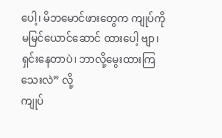ပေါ့၊ မိဘမောင်ဖားတွေက ကျုပ်ကို
မမြင်ယောင်ဆောင် ထားပေါ့ ဗျာ၊ ရှင်းနေတာပဲ၊ ဘာလို့မွေးထားကြသေးလဲ” လို့
ကျုပ်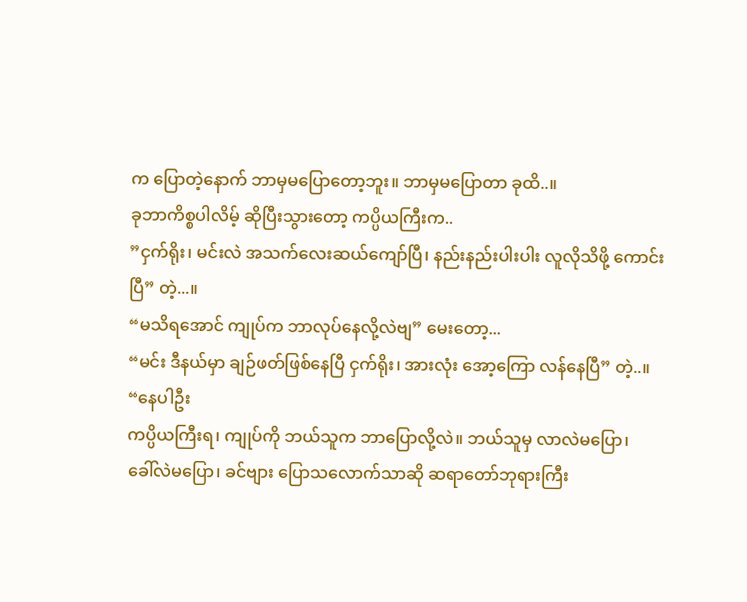က ပြောတဲ့နောက် ဘာမှမပြောတော့ဘူး။ ဘာမှမပြောတာ ခုထိ..။
ခုဘာကိစ္စပါလိမ့် ဆိုပြီးသွားတော့ ကပ္ပိယကြီးက..
”ငှက်ရိုး၊ မင်းလဲ အသက်လေးဆယ်ကျော်ပြီ၊ နည်းနည်းပါးပါး လူလိုသိဖို့ ကောင်းပြီ” တဲ့...။
“မသိရအောင် ကျုပ်က ဘာလုပ်နေလို့လဲဗျ” မေးတော့...
“မင်း ဒီနယ်မှာ ချဉ်ဖတ်ဖြစ်နေပြီ ငှက်ရိုး၊ အားလုံး အော့ကြော လန်နေပြီ” တဲ့..။
“နေပါဦး
ကပ္ပိယကြီးရ၊ ကျုပ်ကို ဘယ်သူက ဘာပြောလို့လဲ။ ဘယ်သူမှ လာလဲမပြော၊
ခေါ်လဲမပြော၊ ခင်ဗျား ပြောသလောက်သာဆို ဆရာတော်ဘုရားကြီး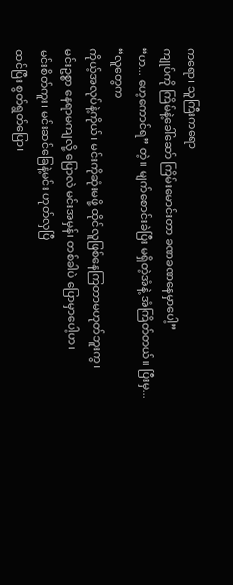ကရော၊ သူကြီးကရော
ကျုပ်ကို ကြိမ်နဲ့ခေါ်ဆော် ကြိမ်းမောင်းတာ ခဏခဏနေမှာပေါ့”
“ဟ... ဟေ့ကောင်ရ” တဲ့။ မျက်စောင်းခဲပြီး မရှိတဲ့အံနဲ့ အံကြိတ်တယ်။ ပြီးမှ...
“လူတွေက
ကိုယ့်အလုပ်နဲ့ကိုယ်၊ မင်းကိုဆုံးမဖို့ ထိုင်လူဖြစ်နေကြတာမဟုတ်ဘူးကွ၊
မင်းဥစ္စာ နေရာမကျလို့ ပြောလဲ မင်းအမှန်၊ တစ်ခါပဲ ပြောမှာပေါ့ဟ၊
မင်းစိတ်ကူး၊ မင်းဆင်ခြေနဲ့မင်း ဟုတ်လှပြီ
ထင်ပြီး စွတ်ရွတ်ပြော၊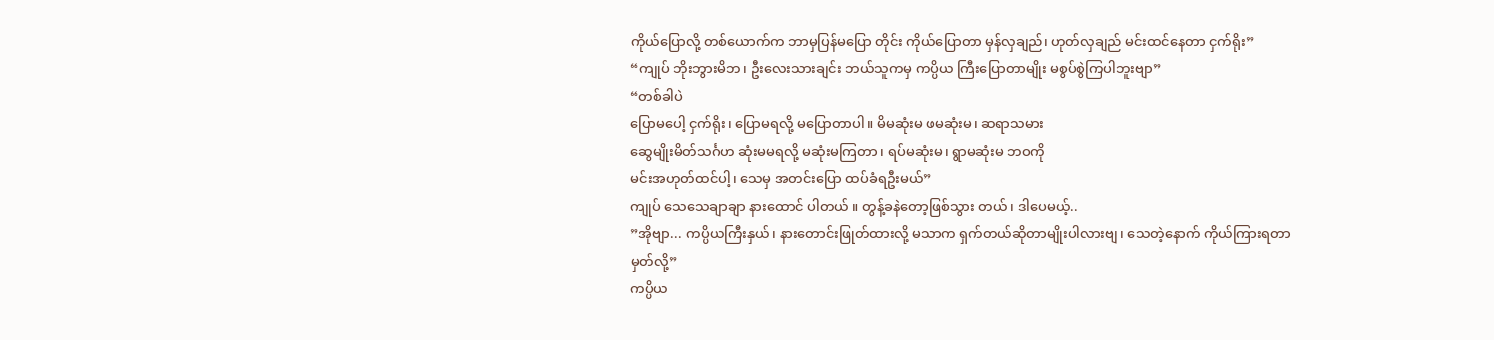ကိုယ်ပြောလို့ တစ်ယောက်က ဘာမှပြန်မပြော တိုင်း ကိုယ်ပြောတာ မှန်လှချည်၊ ဟုတ်လှချည် မင်းထင်နေတာ ငှက်ရိုး”
“ကျုပ် ဘိုးဘွားမိဘ၊ ဦးလေးသားချင်း ဘယ်သူကမှ ကပ္ပိယ ကြီးပြောတာမျိုး မစွပ်စွဲကြပါဘူးဗျာ”
“တစ်ခါပဲ
ပြောမပေါ့ ငှက်ရိုး၊ ပြောမရလို့ မပြောတာပါ။ မိမဆုံးမ ဖမဆုံးမ၊ ဆရာသမား
ဆွေမျိုးမိတ်သင်္ဂဟ ဆုံးမမရလို့ မဆုံးမကြတာ၊ ရပ်မဆုံးမ၊ ရွာမဆုံးမ ဘဝကို
မင်းအဟုတ်ထင်ပါ့၊ သေမှ အတင်းပြော ထပ်ခံရဦးမယ်”
ကျုပ် သေသေချာချာ နားထောင် ပါတယ် ။ တွန့်ခနဲတော့ဖြစ်သွား တယ်၊ ဒါပေမယ့်..
”အိုဗျာ... ကပ္ပိယကြီးနှယ်၊ နားတောင်းဖြုတ်ထားလို့ မသာက ရှက်တယ်ဆိုတာမျိုးပါလားဗျ၊ သေတဲ့နောက် ကိုယ်ကြားရတာမှတ်လို့”
ကပ္ပိယ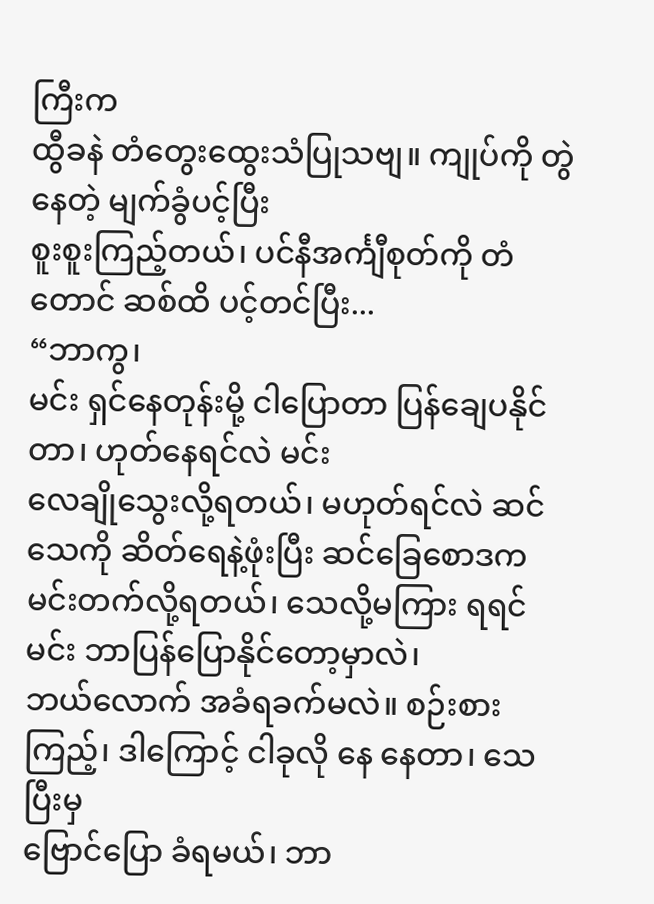ကြီးက
ထွီခနဲ တံတွေးထွေးသံပြုသဗျ။ ကျုပ်ကို တွဲနေတဲ့ မျက်ခွံပင့်ပြီး
စူးစူးကြည့်တယ်၊ ပင်နီအင်္ကျီစုတ်ကို တံတောင် ဆစ်ထိ ပင့်တင်ပြီး...
“ဘာကွ၊
မင်း ရှင်နေတုန်းမို့ ငါပြောတာ ပြန်ချေပနိုင်တာ၊ ဟုတ်နေရင်လဲ မင်း
လေချိုသွေးလို့ရတယ်၊ မဟုတ်ရင်လဲ ဆင်သေကို ဆိတ်ရေနဲ့ဖုံးပြီး ဆင်ခြေစောဒက
မင်းတက်လို့ရတယ်၊ သေလို့မကြား ရရင် မင်း ဘာပြန်ပြောနိုင်တော့မှာလဲ၊
ဘယ်လောက် အခံရခက်မလဲ။ စဉ်းစားကြည့်၊ ဒါကြောင့် ငါခုလို နေ နေတာ၊ သေပြီးမှ
ဗြောင်ပြော ခံရမယ်၊ ဘာ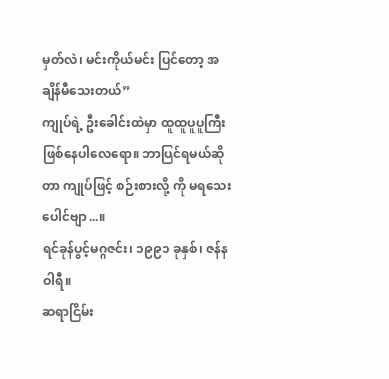မှတ်လဲ၊ မင်းကိုယ်မင်း ပြင်တော့ အချိန်မီသေးတယ်”
ကျုပ်ရဲ့ ဦးခေါင်းထဲမှာ ထူထူပူပူကြီးဖြစ်နေပါလေရော။ ဘာပြင်ရမယ်ဆိုတာ ကျုပ်ဖြင့် စဉ်းစားလို့ ကို မရသေးပေါင်ဗျာ...။
ရင်ခုန်ပွင့်မဂ္ဂဇင်း၊ ၁၉၉၁ ခုနှစ်၊ ဇန်နဝါရီ။
ဆရာငြိမ်း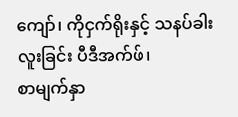ကျော်၊ ကိုငှက်ရိုးနှင့် သနပ်ခါးလူးခြင်း ပီဒီအက်ဖ်၊
စာမျက်နှာ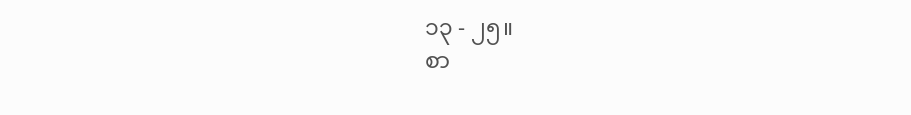၁၃ - ၂၅။
စာ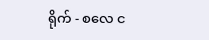ရိုက် - စလေ င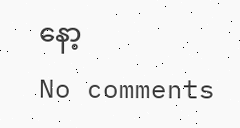နော့
No comments